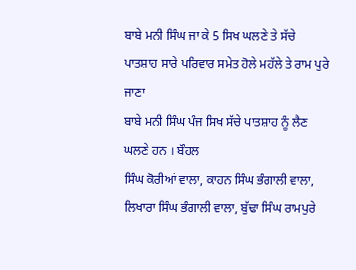ਬਾਬੇ ਮਨੀ ਸਿੰਘ ਜਾ ਕੇ 5 ਸਿਖ ਘਲਣੇ ਤੇ ਸੱਚੇ ਪਾਤਸ਼ਾਹ ਸਾਰੇ ਪਰਿਵਾਰ ਸਮੇਤ ਹੋਲੇ ਮਹੱਲੇ ਤੇ ਰਾਮ ਪੁਰੇ ਜਾਣਾ
ਬਾਬੇ ਮਨੀ ਸਿੰਘ ਪੰਜ ਸਿਖ ਸੱਚੇ ਪਾਤਸ਼ਾਹ ਨੂੰ ਲੈਣ ਘਲਣੇ ਹਨ । ਬੌਹਲ
ਸਿੰਘ ਕੋਰੀਆਂ ਵਾਲਾ, ਕਾਹਨ ਸਿੰਘ ਭੰਗਾਲੀ ਵਾਲਾ, ਲਿਖਾਰਾ ਸਿੰਘ ਭੰਗਾਲੀ ਵਾਲਾ, ਬੁੱਢਾ ਸਿੰਘ ਰਾਮਪੁਰੇ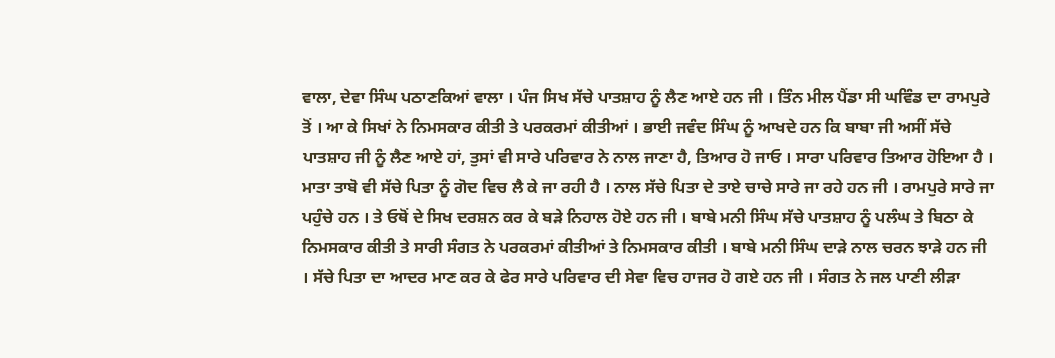ਵਾਲਾ, ਦੇਵਾ ਸਿੰਘ ਪਠਾਣਕਿਆਂ ਵਾਲਾ । ਪੰਜ ਸਿਖ ਸੱਚੇ ਪਾਤਸ਼ਾਹ ਨੂੰ ਲੈਣ ਆਏ ਹਨ ਜੀ । ਤਿੰਨ ਮੀਲ ਪੈਂਡਾ ਸੀ ਘਵਿੰਡ ਦਾ ਰਾਮਪੁਰੇ ਤੋਂ । ਆ ਕੇ ਸਿਖਾਂ ਨੇ ਨਿਮਸਕਾਰ ਕੀਤੀ ਤੇ ਪਰਕਰਮਾਂ ਕੀਤੀਆਂ । ਭਾਈ ਜਵੰਦ ਸਿੰਘ ਨੂੰ ਆਖਦੇ ਹਨ ਕਿ ਬਾਬਾ ਜੀ ਅਸੀਂ ਸੱਚੇ ਪਾਤਸ਼ਾਹ ਜੀ ਨੂੰ ਲੈਣ ਆਏ ਹਾਂ, ਤੁਸਾਂ ਵੀ ਸਾਰੇ ਪਰਿਵਾਰ ਨੇ ਨਾਲ ਜਾਣਾ ਹੈ, ਤਿਆਰ ਹੋ ਜਾਓ । ਸਾਰਾ ਪਰਿਵਾਰ ਤਿਆਰ ਹੋਇਆ ਹੈ । ਮਾਤਾ ਤਾਬੋ ਵੀ ਸੱਚੇ ਪਿਤਾ ਨੂੰ ਗੋਦ ਵਿਚ ਲੈ ਕੇ ਜਾ ਰਹੀ ਹੈ । ਨਾਲ ਸੱਚੇ ਪਿਤਾ ਦੇ ਤਾਏ ਚਾਚੇ ਸਾਰੇ ਜਾ ਰਹੇ ਹਨ ਜੀ । ਰਾਮਪੁਰੇ ਸਾਰੇ ਜਾ ਪਹੁੰਚੇ ਹਨ । ਤੇ ਓਥੋਂ ਦੇ ਸਿਖ ਦਰਸ਼ਨ ਕਰ ਕੇ ਬੜੇ ਨਿਹਾਲ ਹੋਏ ਹਨ ਜੀ । ਬਾਬੇ ਮਨੀ ਸਿੰਘ ਸੱਚੇ ਪਾਤਸ਼ਾਹ ਨੂੰ ਪਲੰਘ ਤੇ ਬਿਠਾ ਕੇ ਨਿਮਸਕਾਰ ਕੀਤੀ ਤੇ ਸਾਰੀ ਸੰਗਤ ਨੇ ਪਰਕਰਮਾਂ ਕੀਤੀਆਂ ਤੇ ਨਿਮਸਕਾਰ ਕੀਤੀ । ਬਾਬੇ ਮਨੀ ਸਿੰਘ ਦਾੜੇ ਨਾਲ ਚਰਨ ਝਾੜੇ ਹਨ ਜੀ । ਸੱਚੇ ਪਿਤਾ ਦਾ ਆਦਰ ਮਾਣ ਕਰ ਕੇ ਫੇਰ ਸਾਰੇ ਪਰਿਵਾਰ ਦੀ ਸੇਵਾ ਵਿਚ ਹਾਜਰ ਹੋ ਗਏ ਹਨ ਜੀ । ਸੰਗਤ ਨੇ ਜਲ ਪਾਣੀ ਲੀੜਾ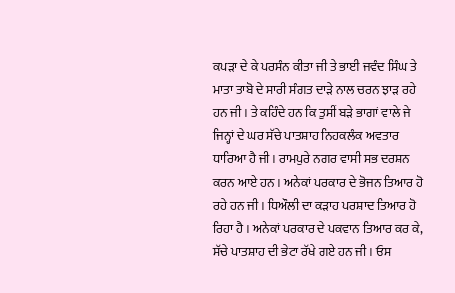ਕਪੜਾ ਦੇ ਕੇ ਪਰਸੰਨ ਕੀਤਾ ਜੀ ਤੇ ਭਾਈ ਜਵੰਦ ਸਿੰਘ ਤੇ ਮਾਤਾ ਤਾਬੋ ਦੇ ਸਾਰੀ ਸੰਗਤ ਦਾੜੇ ਨਾਲ ਚਰਨ ਝਾੜ ਰਹੇ ਹਨ ਜੀ । ਤੇ ਕਹਿੰਦੇ ਹਨ ਕਿ ਤੁਸੀਂ ਬੜੇ ਭਾਗਾਂ ਵਾਲੇ ਜੇ ਜਿਨ੍ਹਾਂ ਦੇ ਘਰ ਸੱਚੇ ਪਾਤਸ਼ਾਹ ਨਿਹਕਲੰਕ ਅਵਤਾਰ ਧਾਰਿਆ ਹੈ ਜੀ । ਰਾਮਪੁਰੇ ਨਗਰ ਵਾਸੀ ਸਭ ਦਰਸ਼ਨ ਕਰਨ ਆਏ ਹਨ । ਅਨੇਕਾਂ ਪਰਕਾਰ ਦੇ ਭੋਜਨ ਤਿਆਰ ਹੋ ਰਹੇ ਹਨ ਜੀ । ਧਿਔਲੀ ਦਾ ਕੜਾਹ ਪਰਸ਼ਾਦ ਤਿਆਰ ਹੋ ਰਿਹਾ ਹੈ । ਅਨੇਕਾਂ ਪਰਕਾਰ ਦੇ ਪਕਵਾਨ ਤਿਆਰ ਕਰ ਕੇ, ਸੱਚੇ ਪਾਤਸ਼ਾਹ ਦੀ ਭੇਟਾ ਰੱਖੇ ਗਏ ਹਨ ਜੀ । ਓਸ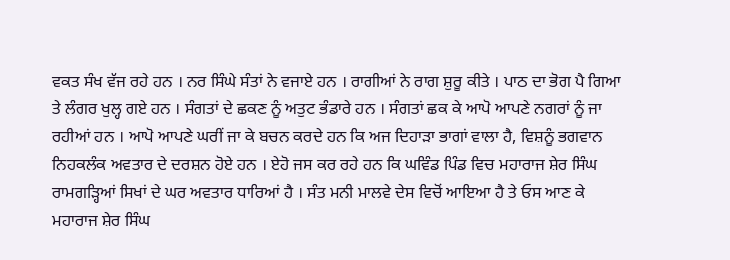ਵਕਤ ਸੰਖ ਵੱਜ ਰਹੇ ਹਨ । ਨਰ ਸਿੰਘੇ ਸੰਤਾਂ ਨੇ ਵਜਾਏ ਹਨ । ਰਾਗੀਆਂ ਨੇ ਰਾਗ ਸ਼ੁਰੂ ਕੀਤੇ । ਪਾਠ ਦਾ ਭੋਗ ਪੈ ਗਿਆ ਤੇ ਲੰਗਰ ਖੁਲ੍ਹ ਗਏ ਹਨ । ਸੰਗਤਾਂ ਦੇ ਛਕਣ ਨੂੰ ਅਤੁਟ ਭੰਡਾਰੇ ਹਨ । ਸੰਗਤਾਂ ਛਕ ਕੇ ਆਪੋ ਆਪਣੇ ਨਗਰਾਂ ਨੂੰ ਜਾ ਰਹੀਆਂ ਹਨ । ਆਪੋ ਆਪਣੇ ਘਰੀਂ ਜਾ ਕੇ ਬਚਨ ਕਰਦੇ ਹਨ ਕਿ ਅਜ ਦਿਹਾੜਾ ਭਾਗਾਂ ਵਾਲਾ ਹੈ, ਵਿਸ਼ਨੂੰ ਭਗਵਾਨ ਨਿਹਕਲੰਕ ਅਵਤਾਰ ਦੇ ਦਰਸ਼ਨ ਹੋਏ ਹਨ । ਏਹੋ ਜਸ ਕਰ ਰਹੇ ਹਨ ਕਿ ਘਵਿੰਡ ਪਿੰਡ ਵਿਚ ਮਹਾਰਾਜ ਸ਼ੇਰ ਸਿੰਘ ਰਾਮਗੜ੍ਹਿਆਂ ਸਿਖਾਂ ਦੇ ਘਰ ਅਵਤਾਰ ਧਾਰਿਆਂ ਹੈ । ਸੰਤ ਮਨੀ ਮਾਲਵੇ ਦੇਸ ਵਿਚੋਂ ਆਇਆ ਹੈ ਤੇ ਓਸ ਆਣ ਕੇ ਮਹਾਰਾਜ ਸ਼ੇਰ ਸਿੰਘ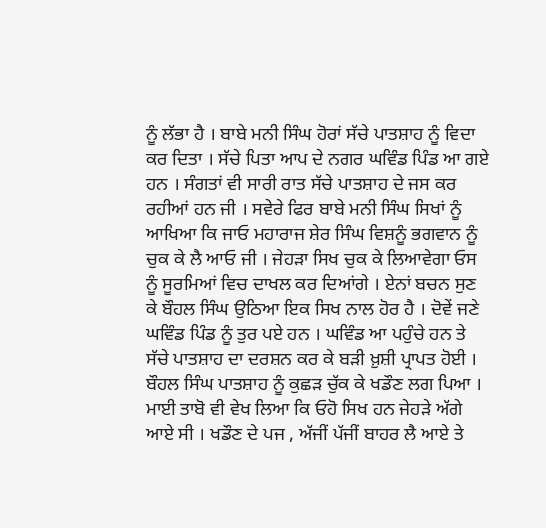ਨੂੰ ਲੱਭਾ ਹੈ । ਬਾਬੇ ਮਨੀ ਸਿੰਘ ਹੋਰਾਂ ਸੱਚੇ ਪਾਤਸ਼ਾਹ ਨੂੰ ਵਿਦਾ ਕਰ ਦਿਤਾ । ਸੱਚੇ ਪਿਤਾ ਆਪ ਦੇ ਨਗਰ ਘਵਿੰਡ ਪਿੰਡ ਆ ਗਏ ਹਨ । ਸੰਗਤਾਂ ਵੀ ਸਾਰੀ ਰਾਤ ਸੱਚੇ ਪਾਤਸ਼ਾਹ ਦੇ ਜਸ ਕਰ ਰਹੀਆਂ ਹਨ ਜੀ । ਸਵੇਰੇ ਫਿਰ ਬਾਬੇ ਮਨੀ ਸਿੰਘ ਸਿਖਾਂ ਨੂੰ ਆਖਿਆ ਕਿ ਜਾਓ ਮਹਾਰਾਜ ਸ਼ੇਰ ਸਿੰਘ ਵਿਸ਼ਨੂੰ ਭਗਵਾਨ ਨੂੰ ਚੁਕ ਕੇ ਲੈ ਆਓ ਜੀ । ਜੇਹੜਾ ਸਿਖ ਚੁਕ ਕੇ ਲਿਆਵੇਗਾ ਓਸ ਨੂੰ ਸੂਰਮਿਆਂ ਵਿਚ ਦਾਖਲ ਕਰ ਦਿਆਂਗੇ । ਏਨਾਂ ਬਚਨ ਸੁਣ ਕੇ ਬੌਹਲ ਸਿੰਘ ਉਠਿਆ ਇਕ ਸਿਖ ਨਾਲ ਹੋਰ ਹੈ । ਦੋਵੇਂ ਜਣੇ ਘਵਿੰਡ ਪਿੰਡ ਨੂੰ ਤੁਰ ਪਏ ਹਨ । ਘਵਿੰਡ ਆ ਪਹੁੰਚੇ ਹਨ ਤੇ ਸੱਚੇ ਪਾਤਸ਼ਾਹ ਦਾ ਦਰਸ਼ਨ ਕਰ ਕੇ ਬੜੀ ਖ਼ੁਸ਼ੀ ਪ੍ਰਾਪਤ ਹੋਈ । ਬੌਹਲ ਸਿੰਘ ਪਾਤਸ਼ਾਹ ਨੂੰ ਕੁਛੜ ਚੁੱਕ ਕੇ ਖਡੌਣ ਲਗ ਪਿਆ । ਮਾਈ ਤਾਬੋ ਵੀ ਵੇਖ ਲਿਆ ਕਿ ਓਹੋ ਸਿਖ ਹਨ ਜੇਹੜੇ ਅੱਗੇ ਆਏ ਸੀ । ਖਡੌਣ ਦੇ ਪਜ , ਅੱਜੀਂ ਪੱਜੀਂ ਬਾਹਰ ਲੈ ਆਏ ਤੇ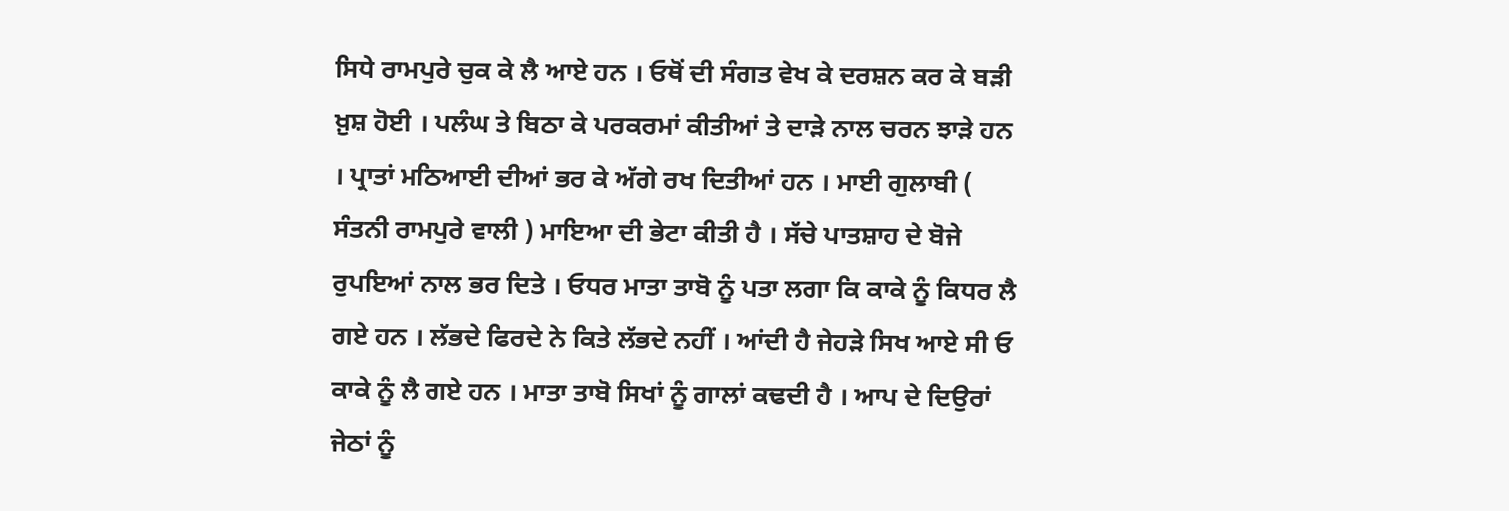ਸਿਧੇ ਰਾਮਪੁਰੇ ਚੁਕ ਕੇ ਲੈ ਆਏ ਹਨ । ਓਥੋਂ ਦੀ ਸੰਗਤ ਵੇਖ ਕੇ ਦਰਸ਼ਨ ਕਰ ਕੇ ਬੜੀ ਖ਼ੁਸ਼ ਹੋਈ । ਪਲੰਘ ਤੇ ਬਿਠਾ ਕੇ ਪਰਕਰਮਾਂ ਕੀਤੀਆਂ ਤੇ ਦਾੜੇ ਨਾਲ ਚਰਨ ਝਾੜੇ ਹਨ । ਪ੍ਰਾਤਾਂ ਮਠਿਆਈ ਦੀਆਂ ਭਰ ਕੇ ਅੱਗੇ ਰਖ ਦਿਤੀਆਂ ਹਨ । ਮਾਈ ਗੁਲਾਬੀ ( ਸੰਤਨੀ ਰਾਮਪੁਰੇ ਵਾਲੀ ) ਮਾਇਆ ਦੀ ਭੇਟਾ ਕੀਤੀ ਹੈ । ਸੱਚੇ ਪਾਤਸ਼ਾਹ ਦੇ ਬੋਜੇ ਰੁਪਇਆਂ ਨਾਲ ਭਰ ਦਿਤੇ । ਓਧਰ ਮਾਤਾ ਤਾਬੋ ਨੂੰ ਪਤਾ ਲਗਾ ਕਿ ਕਾਕੇ ਨੂੰ ਕਿਧਰ ਲੈ ਗਏ ਹਨ । ਲੱਭਦੇ ਫਿਰਦੇ ਨੇ ਕਿਤੇ ਲੱਭਦੇ ਨਹੀਂ । ਆਂਦੀ ਹੈ ਜੇਹੜੇ ਸਿਖ ਆਏ ਸੀ ਓ ਕਾਕੇ ਨੂੰ ਲੈ ਗਏ ਹਨ । ਮਾਤਾ ਤਾਬੋ ਸਿਖਾਂ ਨੂੰ ਗਾਲਾਂ ਕਢਦੀ ਹੈ । ਆਪ ਦੇ ਦਿਉਰਾਂ ਜੇਠਾਂ ਨੂੰ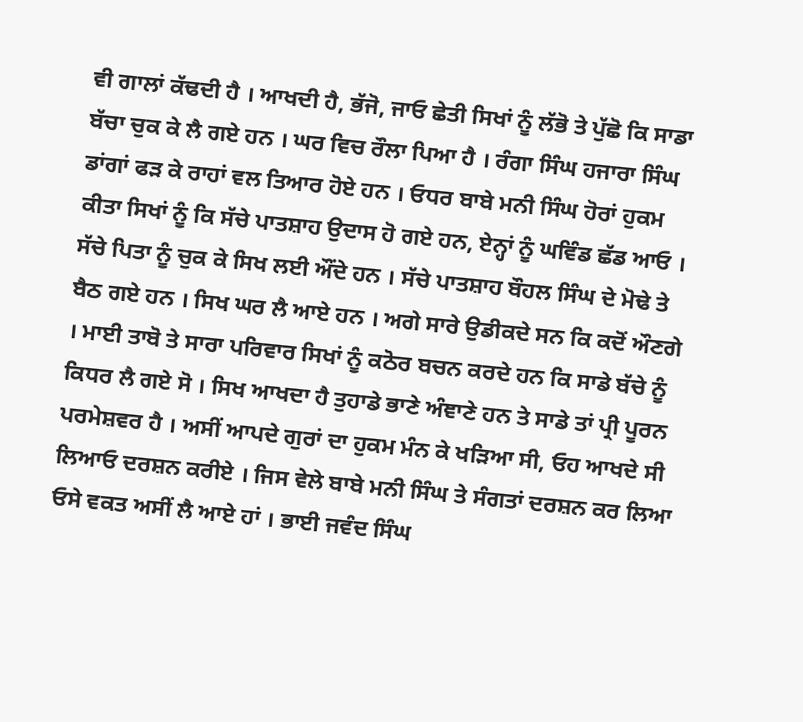ਵੀ ਗਾਲਾਂ ਕੱਢਦੀ ਹੈ । ਆਖਦੀ ਹੈ, ਭੱਜੋ, ਜਾਓ ਛੇਤੀ ਸਿਖਾਂ ਨੂੰ ਲੱਭੋ ਤੇ ਪੁੱਛੋ ਕਿ ਸਾਡਾ ਬੱਚਾ ਚੁਕ ਕੇ ਲੈ ਗਏ ਹਨ । ਘਰ ਵਿਚ ਰੌਲਾ ਪਿਆ ਹੈ । ਰੰਗਾ ਸਿੰਘ ਹਜਾਰਾ ਸਿੰਘ ਡਾਂਗਾਂ ਫੜ ਕੇ ਰਾਹਾਂ ਵਲ ਤਿਆਰ ਹੋਏ ਹਨ । ਓਧਰ ਬਾਬੇ ਮਨੀ ਸਿੰਘ ਹੋਰਾਂ ਹੁਕਮ ਕੀਤਾ ਸਿਖਾਂ ਨੂੰ ਕਿ ਸੱਚੇ ਪਾਤਸ਼ਾਹ ਉਦਾਸ ਹੋ ਗਏ ਹਨ, ਏਨ੍ਹਾਂ ਨੂੰ ਘਵਿੰਡ ਛੱਡ ਆਓ । ਸੱਚੇ ਪਿਤਾ ਨੂੰ ਚੁਕ ਕੇ ਸਿਖ ਲਈ ਔਂਦੇ ਹਨ । ਸੱਚੇ ਪਾਤਸ਼ਾਹ ਬੌਹਲ ਸਿੰਘ ਦੇ ਮੋਢੇ ਤੇ ਬੈਠ ਗਏ ਹਨ । ਸਿਖ ਘਰ ਲੈ ਆਏ ਹਨ । ਅਗੇ ਸਾਰੇ ਉਡੀਕਦੇ ਸਨ ਕਿ ਕਦੋਂ ਔਣਗੇ । ਮਾਈ ਤਾਬੋ ਤੇ ਸਾਰਾ ਪਰਿਵਾਰ ਸਿਖਾਂ ਨੂੰ ਕਠੋਰ ਬਚਨ ਕਰਦੇ ਹਨ ਕਿ ਸਾਡੇ ਬੱਚੇ ਨੂੰ ਕਿਧਰ ਲੈ ਗਏ ਸੋ । ਸਿਖ ਆਖਦਾ ਹੈ ਤੁਹਾਡੇ ਭਾਣੇ ਅੰਞਾਣੇ ਹਨ ਤੇ ਸਾਡੇ ਤਾਂ ਪ੍ਰੀ ਪੂਰਨ ਪਰਮੇਸ਼ਵਰ ਹੈ । ਅਸੀਂ ਆਪਦੇ ਗੁਰਾਂ ਦਾ ਹੁਕਮ ਮੰਨ ਕੇ ਖੜਿਆ ਸੀ, ਓਹ ਆਖਦੇ ਸੀ ਲਿਆਓ ਦਰਸ਼ਨ ਕਰੀਏ । ਜਿਸ ਵੇਲੇ ਬਾਬੇ ਮਨੀ ਸਿੰਘ ਤੇ ਸੰਗਤਾਂ ਦਰਸ਼ਨ ਕਰ ਲਿਆ ਓਸੇ ਵਕਤ ਅਸੀਂ ਲੈ ਆਏ ਹਾਂ । ਭਾਈ ਜਵੰਦ ਸਿੰਘ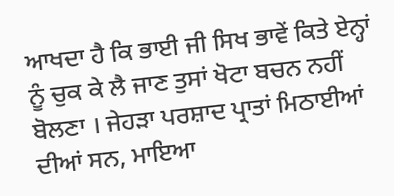ਆਖਦਾ ਹੈ ਕਿ ਭਾਈ ਜੀ ਸਿਖ ਭਾਵੇਂ ਕਿਤੇ ਏਨ੍ਹਾਂ ਨੂੰ ਚੁਕ ਕੇ ਲੈ ਜਾਣ ਤੁਸਾਂ ਖੋਟਾ ਬਚਨ ਨਹੀਂ ਬੋਲਣਾ । ਜੇਹੜਾ ਪਰਸ਼ਾਦ ਪ੍ਰਾਤਾਂ ਮਿਠਾਈਆਂ ਦੀਆਂ ਸਨ, ਮਾਇਆ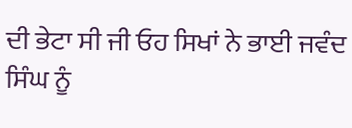ਦੀ ਭੇਟਾ ਸੀ ਜੀ ਓਹ ਸਿਖਾਂ ਨੇ ਭਾਈ ਜਵੰਦ ਸਿੰਘ ਨੂੰ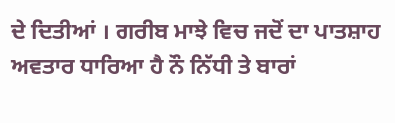ਦੇ ਦਿਤੀਆਂ । ਗਰੀਬ ਮਾਝੇ ਵਿਚ ਜਦੋਂ ਦਾ ਪਾਤਸ਼ਾਹ ਅਵਤਾਰ ਧਾਰਿਆ ਹੈ ਨੌ ਨਿੱਧੀ ਤੇ ਬਾਰਾਂ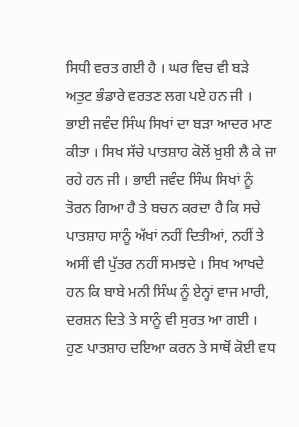ਸਿਧੀ ਵਰਤ ਗਈ ਹੈ । ਘਰ ਵਿਚ ਵੀ ਬੜੇ ਅਤੁਟ ਭੰਡਾਰੇ ਵਰਤਣ ਲਗ ਪਏ ਹਨ ਜੀ । ਭਾਈ ਜਵੰਦ ਸਿੰਘ ਸਿਖਾਂ ਦਾ ਬੜਾ ਆਦਰ ਮਾਣ ਕੀਤਾ । ਸਿਖ ਸੱਚੇ ਪਾਤਸ਼ਾਹ ਕੋਲੋਂ ਖ਼ੁਸ਼ੀ ਲੈ ਕੇ ਜਾ ਰਹੇ ਹਨ ਜੀ । ਭਾਈ ਜਵੰਦ ਸਿੰਘ ਸਿਖਾਂ ਨੂੰ ਤੋਰਨ ਗਿਆ ਹੈ ਤੇ ਬਚਨ ਕਰਦਾ ਹੈ ਕਿ ਸਚੇ ਪਾਤਸ਼ਾਹ ਸਾਨੂੰ ਅੱਖਾਂ ਨਹੀਂ ਦਿਤੀਆਂ, ਨਹੀਂ ਤੇ ਅਸੀਂ ਵੀ ਪੁੱਤਰ ਨਹੀਂ ਸਮਝਦੇ । ਸਿਖ ਆਖਦੇ ਹਨ ਕਿ ਬਾਬੇ ਮਨੀ ਸਿੰਘ ਨੂੰ ਏਨ੍ਹਾਂ ਵਾਜ ਮਾਰੀ, ਦਰਸ਼ਨ ਦਿਤੇ ਤੇ ਸਾਨੂੰ ਵੀ ਸੁਰਤ ਆ ਗਈ । ਹੁਣ ਪਾਤਸ਼ਾਹ ਦਇਆ ਕਰਨ ਤੇ ਸਾਥੋਂ ਕੋਈ ਵਧ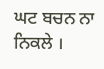ਘਟ ਬਚਨ ਨਾ ਨਿਕਲੇ ।